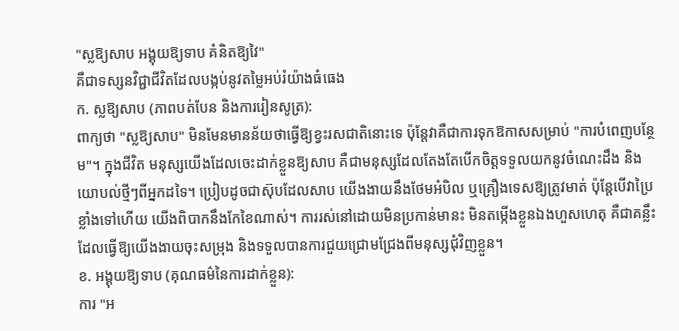"ស្លឱ្យសាប អង្គុយឱ្យទាប គំនិតឱ្យវៃ"
គឺជាទស្សនវិជ្ជាជីវិតដែលបង្កប់នូវតម្លៃអប់រំយ៉ាងធំធេង
ក. ស្លឱ្យសាប (ភាពបត់បែន និងការរៀនសូត្រ):
ពាក្យថា "ស្លឱ្យសាប" មិនមែនមានន័យថាធ្វើឱ្យខ្វះរសជាតិនោះទេ ប៉ុន្តែវាគឺជាការទុកឱកាសសម្រាប់ "ការបំពេញបន្ថែម"។ ក្នុងជីវិត មនុស្សយើងដែលចេះដាក់ខ្លួនឱ្យសាប គឺជាមនុស្សដែលតែងតែបើកចិត្តទទួលយកនូវចំណេះដឹង និងយោបល់ថ្មីៗពីអ្នកដទៃ។ ប្រៀបដូចជាស៊ុបដែលសាប យើងងាយនឹងថែមអំបិល ឬគ្រឿងទេសឱ្យត្រូវមាត់ ប៉ុន្តែបើវាប្រៃខ្លាំងទៅហើយ យើងពិបាកនឹងកែខៃណាស់។ ការរស់នៅដោយមិនប្រកាន់មានះ មិនតម្កើងខ្លួនឯងហួសហេតុ គឺជាគន្លឹះដែលធ្វើឱ្យយើងងាយចុះសម្រុង និងទទួលបានការជួយជ្រោមជ្រែងពីមនុស្សជុំវិញខ្លួន។
ខ. អង្គុយឱ្យទាប (គុណធម៌នៃការដាក់ខ្លួន):
ការ "អ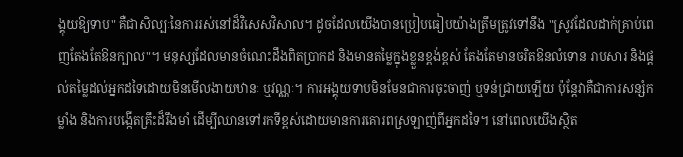ង្គុយឱ្យទាប" គឺជាសិល្បៈនៃការរស់នៅដ៏វិសេសវិសាល។ ដូចដែលយើងបានប្រៀបធៀបយ៉ាងត្រឹមត្រូវទៅនឹង "ស្រូវដែលដាក់គ្រាប់ពេញតែងតែឱនក្បាល"។ មនុស្សដែលមានចំណេះដឹងពិតប្រាកដ និងមានតម្លៃក្នុងខ្លួនខ្ពង់ខ្ពស់ តែងតែមានចរិតឱនលំទោន រាបសារ និងផ្តល់តម្លៃដល់អ្នកដទៃដោយមិនមើលងាយឋានៈ ឬវណ្ណៈ។ ការអង្គុយទាបមិនមែនជាការចុះចាញ់ ឬទន់ជ្រាយឡើយ ប៉ុន្តែវាគឺជាការសន្សំកម្លាំង និងការបង្កើតគ្រឹះដ៏រឹងមាំ ដើម្បីឈានទៅរកទីខ្ពស់ដោយមានការគោរពស្រឡាញ់ពីអ្នកដទៃ។ នៅពេលយើងស្ថិត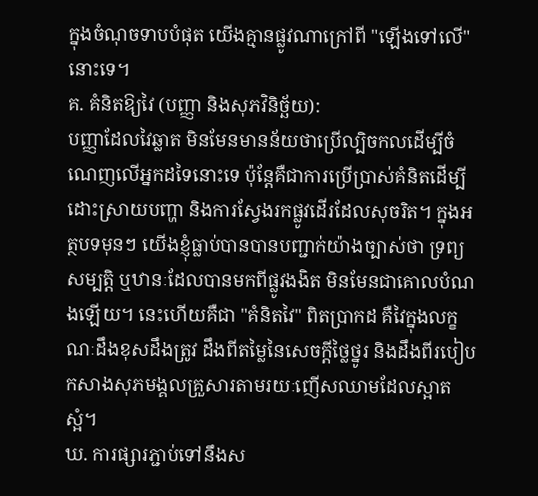ក្នុងចំណុចទាបបំផុត យើងគ្មានផ្លូវណាក្រៅពី "ឡើងទៅលើ" នោះទេ។
គ. គំនិតឱ្យវៃ (បញ្ញា និងសុភវិនិច្ឆ័យ):
បញ្ញាដែលវៃឆ្លាត មិនមែនមានន័យថាប្រើល្បិចកលដើម្បីចំណេញលើអ្នកដទៃនោះទេ ប៉ុន្តែគឺជាការប្រើប្រាស់គំនិតដើម្បីដោះស្រាយបញ្ហា និងការស្វែងរកផ្លូវដើរដែលសុចរិត។ ក្នុងអត្ថបទមុនៗ យើងខ្ញុំធ្លាប់បានបានបញ្ជាក់យ៉ាងច្បាស់ថា ទ្រព្យសម្បត្តិ ឬឋានៈដែលបានមកពីផ្លូវងងិត មិនមែនជាគោលបំណងឡើយ។ នេះហើយគឺជា "គំនិតវៃ" ពិតប្រាកដ គឺវៃក្នុងលក្ខណៈដឹងខុសដឹងត្រូវ ដឹងពីតម្លៃនៃសេចក្តីថ្លៃថ្នូរ និងដឹងពីរបៀបកសាងសុភមង្គលគ្រួសារតាមរយៈញើសឈាមដែលស្អាតស្អំ។
ឃ. ការផ្សារភ្ជាប់ទៅនឹងស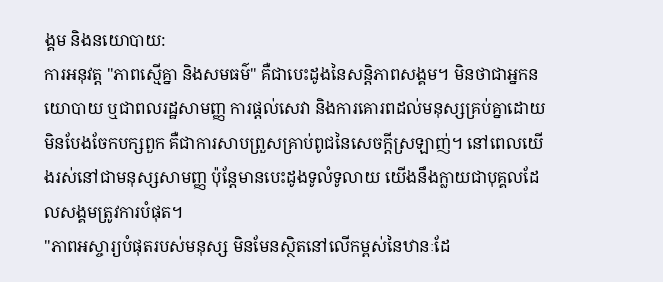ង្គម និងនយោបាយ:
ការអនុវត្ត "ភាពស្មើគ្នា និងសមធម៌" គឺជាបេះដូងនៃសន្តិភាពសង្គម។ មិនថាជាអ្នកនយោបាយ ឬជាពលរដ្ឋសាមញ្ញ ការផ្តល់សេវា និងការគោរពដល់មនុស្សគ្រប់គ្នាដោយមិនបែងចែកបក្សពួក គឺជាការសាបព្រួសគ្រាប់ពូជនៃសេចក្តីស្រឡាញ់។ នៅពេលយើងរស់នៅជាមនុស្សសាមញ្ញ ប៉ុន្តែមានបេះដូងទូលំទូលាយ យើងនឹងក្លាយជាបុគ្គលដែលសង្គមត្រូវការបំផុត។
"ភាពអស្ចារ្យបំផុតរបស់មនុស្ស មិនមែនស្ថិតនៅលើកម្ពស់នៃឋានៈដែ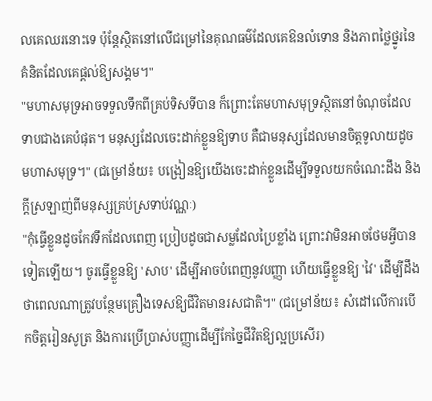លគេឈរនោះទេ ប៉ុន្តែស្ថិតនៅលើជម្រៅនៃគុណធម៌ដែលគេឱនលំទោន និងភាពថ្លៃថ្នូរនៃគំនិតដែលគេផ្ដល់ឱ្យសង្គម។"
"មហាសមុទ្រអាចទទួលទឹកពីគ្រប់ទិសទីបាន ក៏ព្រោះតែមហាសមុទ្រស្ថិតនៅចំណុចដែលទាបជាងគេបំផុត។ មនុស្សដែលចេះដាក់ខ្លួនឱ្យទាប គឺជាមនុស្សដែលមានចិត្តទូលាយដូចមហាសមុទ្រ។" (ជម្រៅន័យ៖ បង្រៀនឱ្យយើងចេះដាក់ខ្លួនដើម្បីទទួលយកចំណេះដឹង និងក្ដីស្រឡាញ់ពីមនុស្សគ្រប់ស្រទាប់វណ្ណៈ)
"កុំធ្វើខ្លួនដូចកែវទឹកដែលពេញ ប្រៀបដូចជាសម្លដែលប្រៃខ្លាំង ព្រោះវាមិនអាចថែមអ្វីបានទៀតឡើយ។ ចូរធ្វើខ្លួនឱ្យ 'សាប' ដើម្បីអាចបំពេញនូវបញ្ញា ហើយធ្វើខ្លួនឱ្យ 'វៃ' ដើម្បីដឹងថាពេលណាត្រូវបន្ថែមគ្រឿងទេសឱ្យជីវិតមានរសជាតិ។" (ជម្រៅន័យ៖ សំដៅលើការបើកចិត្តរៀនសូត្រ និងការប្រើប្រាស់បញ្ញាដើម្បីកែច្នៃជីវិតឱ្យល្អប្រសើរ)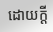ដោយក្ដី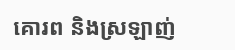គោរព និងស្រឡាញ់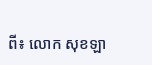ពី៖ លោក សុខឡា